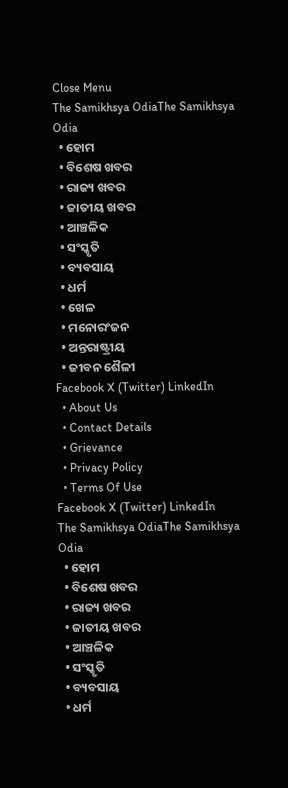Close Menu
The Samikhsya OdiaThe Samikhsya Odia
  • ହୋମ
  • ବିଶେଷ ଖବର
  • ରାଜ୍ୟ ଖବର
  • ଜାତୀୟ ଖବର
  • ଆଞ୍ଚଳିକ
  • ସଂସ୍କୃତି
  • ବ୍ୟବସାୟ
  • ଧର୍ମ
  • ଖେଳ
  • ମନୋରଂଜନ
  • ଅନ୍ତରାଷ୍ଟ୍ରୀୟ
  • ଜୀବନ ଶୈଳୀ
Facebook X (Twitter) LinkedIn
  • About Us
  • Contact Details
  • Grievance
  • Privacy Policy
  • Terms Of Use
Facebook X (Twitter) LinkedIn
The Samikhsya OdiaThe Samikhsya Odia
  • ହୋମ
  • ବିଶେଷ ଖବର
  • ରାଜ୍ୟ ଖବର
  • ଜାତୀୟ ଖବର
  • ଆଞ୍ଚଳିକ
  • ସଂସ୍କୃତି
  • ବ୍ୟବସାୟ
  • ଧର୍ମ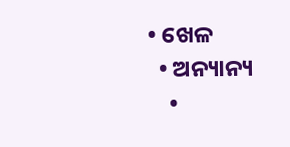• ଖେଳ
  • ଅନ୍ୟାନ୍ୟ
    •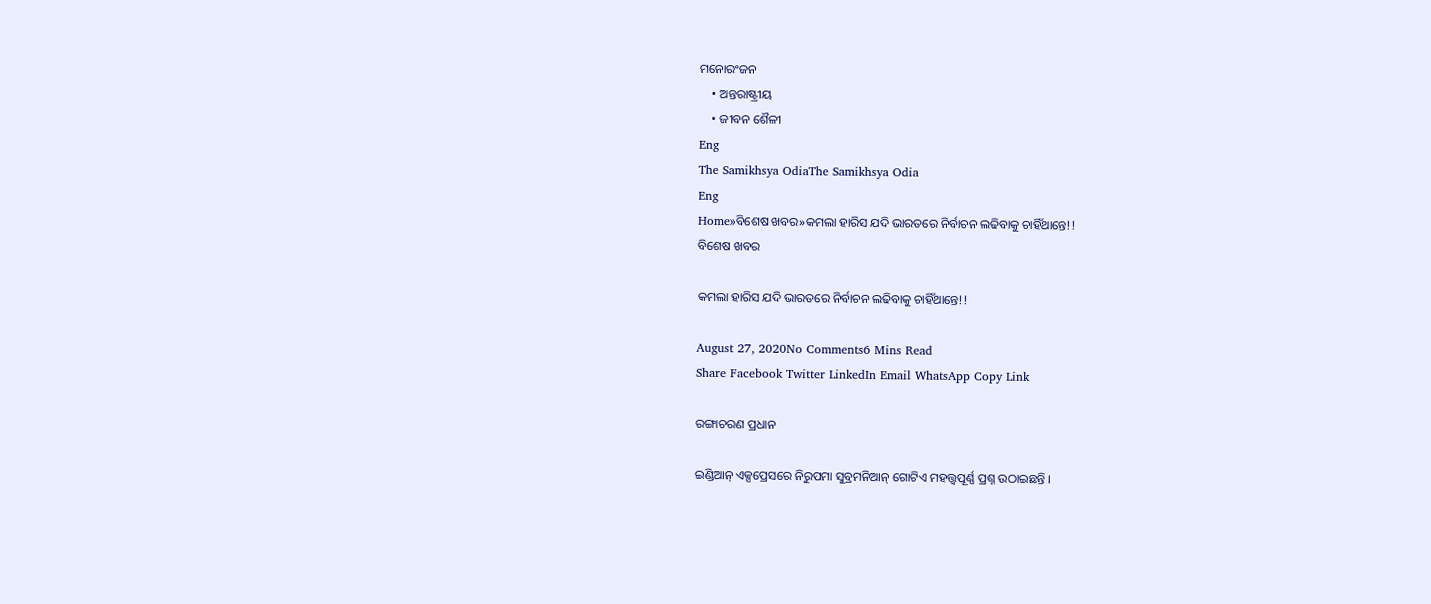ମନୋରଂଜନ
    • ଅନ୍ତରାଷ୍ଟ୍ରୀୟ
    • ଜୀବନ ଶୈଳୀ
Eng
The Samikhsya OdiaThe Samikhsya Odia
Eng
Home»ବିଶେଷ ଖବର»କମଲା ହାରିସ ଯଦି ଭାରତରେ ନିର୍ବାଚନ ଲଢିବାକୁ ଚାହିଁଥାନ୍ତେ!!
ବିଶେଷ ଖବର

କମଲା ହାରିସ ଯଦି ଭାରତରେ ନିର୍ବାଚନ ଲଢିବାକୁ ଚାହିଁଥାନ୍ତେ!!

August 27, 2020No Comments6 Mins Read
Share Facebook Twitter LinkedIn Email WhatsApp Copy Link

ରଙ୍ଗାଚରଣ ପ୍ରଧାନ

ଇଣ୍ଡିଆନ୍ ଏକ୍ସପ୍ରେସରେ ନିରୁପମା ସୁବ୍ରମନିଆନ୍ ଗୋଟିଏ ମହତ୍ତ୍ୱପୂର୍ଣ୍ଣ ପ୍ରଶ୍ନ ଉଠାଇଛନ୍ତି ।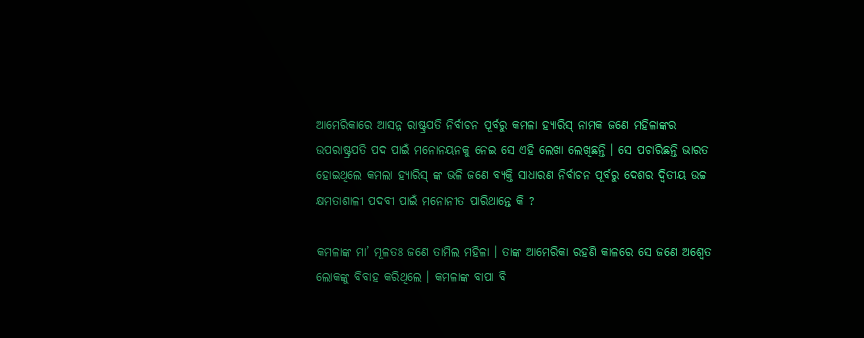ଆମେରିକାରେ ଆସନ୍ନ ରାଷ୍ଟ୍ରପତି ନିର୍ବାଚନ ପୂର୍ବରୁ କମଳା ହ୍ୟାରିସ୍ ନାମକ ଜଣେ ମହିଳାଙ୍କର ଉପରାଷ୍ଟ୍ରପତି ପଦ ପାଇଁ ମନୋନୟନକୁ ନେଇ ସେ ଏହି ଲେଖା ଲେଖିଛନ୍ତି । ସେ ପଚାରିଛନ୍ତି ଭାରତ ହୋଇଥିଲେ କମଲା ହ୍ୟାରିସ୍ ଙ୍କ ଭଳି ଜଣେ ବ୍ୟକ୍ତି ସାଧାରଣ ନିର୍ବାଚନ ପୂର୍ବରୁ ଦେଶର ଦ୍ବିତୀୟ ଉଚ୍ଚ କ୍ଷମତାଶାଳୀ ପଦବୀ ପାଇଁ ମନୋନୀତ ପାରିଥାନ୍ତେ କି ?

କମଳାଙ୍କ ମା’ ମୂଳତଃ ଜଣେ ତାମିଲ ମହିଳା । ତାଙ୍କ ଆମେରିକା ରହଣି କାଳରେ ସେ ଜଣେ ଅଶ୍ବେତ ଲୋକଙ୍କୁ ବିବାହ କରିଥିଲେ । କମଳାଙ୍କ ବାପା ବି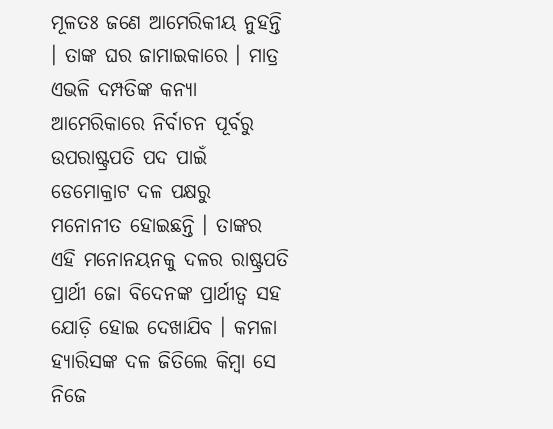ମୂଳତଃ ଜଣେ ଆମେରିକୀୟ ନୁହନ୍ତି । ତାଙ୍କ ଘର ଜାମାଇକାରେ । ମାତ୍ର ଏଭଳି ଦମ୍ପତିଙ୍କ କନ୍ୟା ଆମେରିକାରେ ନିର୍ବାଚନ ପୂର୍ବରୁ ଉପରାଷ୍ଟ୍ରପତି ପଦ ପାଇଁ ଡେମୋକ୍ରାଟ ଦଳ ପକ୍ଷରୁ ମନୋନୀତ ହୋଇଛନ୍ତି । ତାଙ୍କର ଏହି ମନୋନୟନକୁ ଦଳର ରାଷ୍ଟ୍ରପତି ପ୍ରାର୍ଥୀ ଜୋ ବିଦେନଙ୍କ ପ୍ରାର୍ଥୀତ୍ବ ସହ ଯୋଡ଼ି ହୋଇ ଦେଖାଯିବ । କମଳା ହ୍ୟାରିସଙ୍କ ଦଳ ଜିତିଲେ କିମ୍ବା ସେ ନିଜେ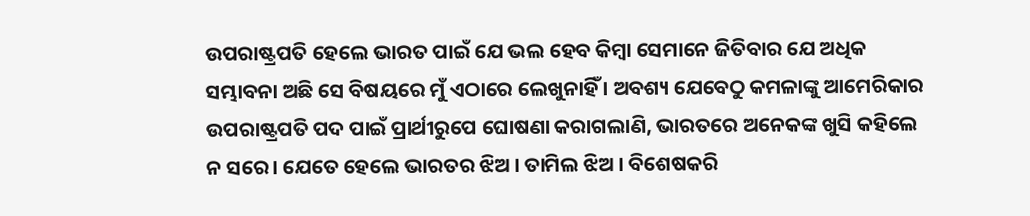ଉପରାଷ୍ଟ୍ରପତି ହେଲେ ଭାରତ ପାଇଁ ଯେ ଭଲ ହେବ କିମ୍ବା ସେମାନେ ଜିତିବାର ଯେ ଅଧିକ ସମ୍ଭାବନା ଅଛି ସେ ବିଷୟରେ ମୁଁ ଏଠାରେ ଲେଖୁନାହିଁ । ଅବଶ୍ୟ ଯେବେଠୁ କମଳାଙ୍କୁ ଆମେରିକାର ଉପରାଷ୍ଟ୍ରପତି ପଦ ପାଇଁ ପ୍ରାର୍ଥୀରୁପେ ଘୋଷଣା କରାଗଲାଣି, ଭାରତରେ ଅନେକଙ୍କ ଖୁସି କହିଲେ ନ ସରେ। ଯେତେ ହେଲେ ଭାରତର ଝିଅ । ତାମିଲ ଝିଅ । ବିଶେଷକରି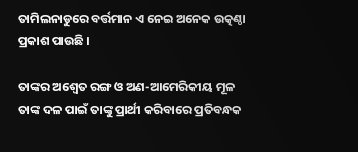ତାମିଲନାଡୁରେ ବର୍ତ୍ତମାନ ଏ ନେଇ ଅନେକ ଉତ୍କଣ୍ଠା ପ୍ରକାଶ ପାଉଛି ।

ତାଙ୍କର ଅଶ୍ବେତ ରଙ୍ଗ ଓ ଅଣ-ଆମେରିକୀୟ ମୂଳ ତାଙ୍କ ଦଳ ପାଇଁ ତାଙ୍କୁ ପ୍ରାର୍ଥୀ କରିବାରେ ପ୍ରତିବନ୍ଧକ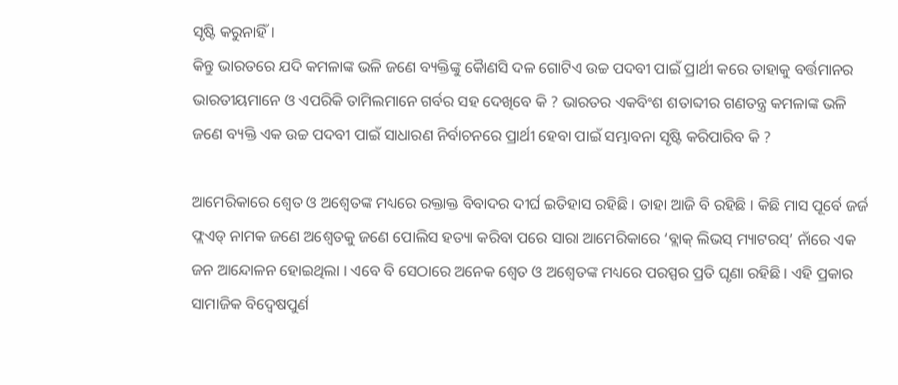ସୃଷ୍ଟି କରୁନାହିଁ ।
କିନ୍ତୁ ଭାରତରେ ଯଦି କମଳାଙ୍କ ଭଳି ଜଣେ ବ୍ୟକ୍ତିଙ୍କୁ କୈାଣସି ଦଳ ଗୋଟିଏ ଉଚ୍ଚ ପଦବୀ ପାଇଁ ପ୍ରାର୍ଥୀ କରେ ତାହାକୁ ବର୍ତ୍ତମାନର ଭାରତୀୟମାନେ ଓ ଏପରିକି ତାମିଲମାନେ ଗର୍ବର ସହ ଦେଖିବେ କି ? ଭାରତର ଏକବିଂଶ ଶତାବ୍ଦୀର ଗଣତନ୍ତ୍ର କମଳାଙ୍କ ଭଳି ଜଣେ ବ୍ୟକ୍ତି ଏକ ଉଚ୍ଚ ପଦବୀ ପାଇଁ ସାଧାରଣ ନିର୍ବାଚନରେ ପ୍ରାର୍ଥୀ ହେବା ପାଇଁ ସମ୍ଭାବନା ସୃଷ୍ଟି କରିପାରିବ କି ?

ଆମେରିକାରେ ଶ୍ବେତ ଓ ଅଶ୍ବେତଙ୍କ ମଧ୍ୟରେ ରକ୍ତାକ୍ତ ବିବାଦର ଦୀର୍ଘ ଇତିହାସ ରହିଛି । ତାହା ଆଜି ବି ରହିଛି । କିଛି ମାସ ପୂର୍ବେ ଜର୍ଜ ଫ୍ଲଏଡ୍ ନାମକ ଜଣେ ଅଶ୍ବେତକୁ ଜଣେ ପୋଲିସ ହତ୍ୟା କରିବା ପରେ ସାରା ଆମେରିକାରେ ‘ବ୍ଲାକ୍ ଲିଭସ୍ ମ୍ୟାଟରସ୍’ ନାଁରେ ଏକ ଜନ ଆନ୍ଦୋଳନ ହୋଇଥିଲା । ଏବେ ବି ସେଠାରେ ଅନେକ ଶ୍ବେତ ଓ ଅଶ୍ବେତଙ୍କ ମଧ୍ୟରେ ପରସ୍ପର ପ୍ରତି ଘୃଣା ରହିଛି । ଏହି ପ୍ରକାର ସାମାଜିକ ବିଦ୍ବେଷପୁର୍ଣ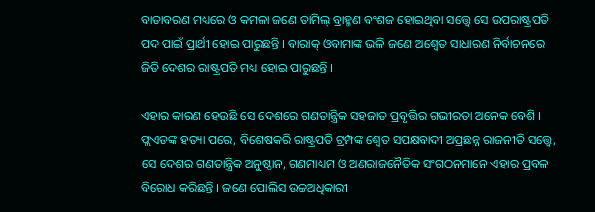ବାତାବରଣ ମଧ୍ୟରେ ଓ କମଳା ଜଣେ ତାମିଲ୍ ବ୍ରାହ୍ମଣ ବଂଶଜ ହୋଇଥିବା ସତ୍ତ୍ଵେ ସେ ଉପରାଷ୍ଟ୍ରପତି ପଦ ପାଇଁ ପ୍ରାର୍ଥୀ ହୋଇ ପାରୁଛନ୍ତି । ବାରାକ୍ ଓବାମାଙ୍କ ଭଳି ଜଣେ ଅଶ୍ବେତ ସାଧାରଣ ନିର୍ବାଚନରେ ଜିତି ଦେଶର ରାଷ୍ଟ୍ରପତି ମଧ୍ୟ ହୋଇ ପାରୁଛନ୍ତି ।

ଏହାର କାରଣ ହେଉଛି ସେ ଦେଶରେ ଗଣତାନ୍ତ୍ରିକ ସହଜାତ ପ୍ରବୃତ୍ତିର ଗଭୀରତା ଅନେକ ବେଶି । ଫ୍ଲଏଡଙ୍କ ହତ୍ୟା ପରେ, ବିଶେଷକରି ରାଷ୍ଟ୍ରପତି ଟ୍ରମ୍ପଙ୍କ ଶ୍ଵେତ ସପକ୍ଷବାଦୀ ଅପ୍ରଛନ୍ନ ରାଜନୀତି ସତ୍ତ୍ୱେ, ସେ ଦେଶର ଗଣତାନ୍ତ୍ରିକ ଅନୁଷ୍ଠାନ, ଗଣମାଧ୍ୟମ ଓ ଅଣରାଜନୈତିକ ସଂଗଠନମାନେ ଏହାର ପ୍ରବଳ ବିରୋଧ କରିଛନ୍ତି । ଜଣେ ପୋଲିସ ଉଚ୍ଚଅଧିକାରୀ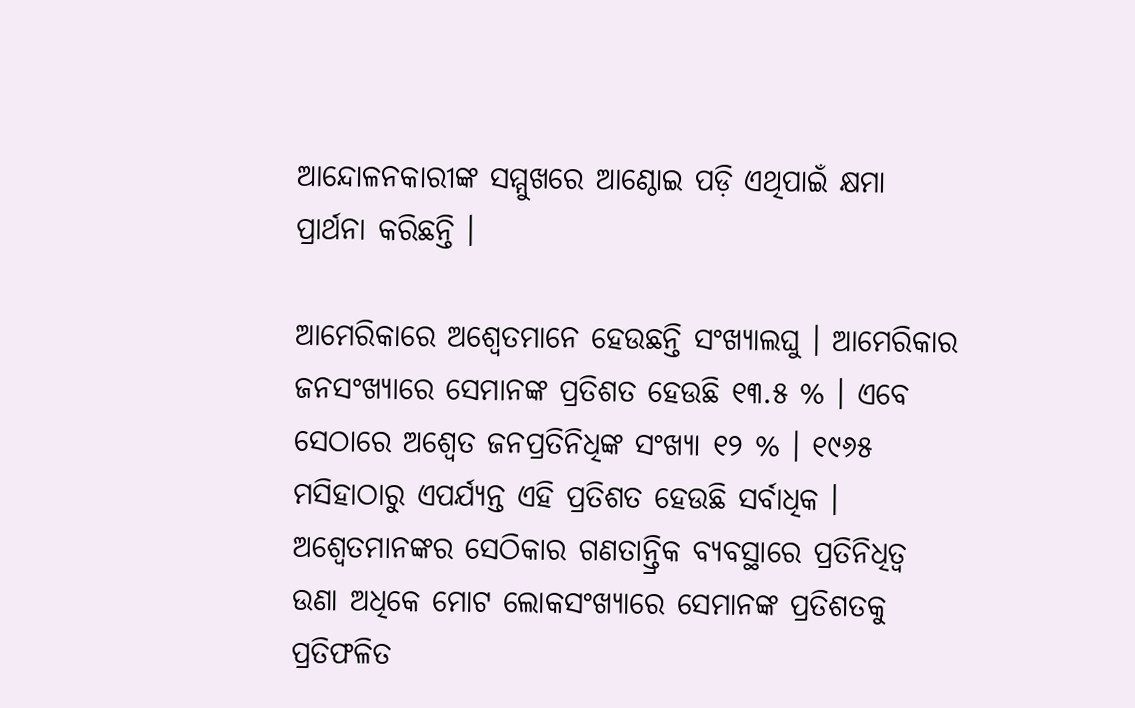ଆନ୍ଦୋଳନକାରୀଙ୍କ ସମ୍ମୁଖରେ ଆଣ୍ଠୋଇ ପଡ଼ି ଏଥିପାଇଁ କ୍ଷମା ପ୍ରାର୍ଥନା କରିଛନ୍ତି ।

ଆମେରିକାରେ ଅଶ୍ବେତମାନେ ହେଉଛନ୍ତି ସଂଖ୍ୟାଲଘୁ । ଆମେରିକାର ଜନସଂଖ୍ୟାରେ ସେମାନଙ୍କ ପ୍ରତିଶତ ହେଉଛି ୧୩.୫ % । ଏବେ ସେଠାରେ ଅଶ୍ବେତ ଜନପ୍ରତିନିଧିଙ୍କ ସଂଖ୍ୟା ୧୨ % । ୧୯୬୫ ମସିହାଠାରୁ ଏପର୍ଯ୍ୟନ୍ତ ଏହି ପ୍ରତିଶତ ହେଉଛି ସର୍ବାଧିକ । ଅଶ୍ବେତମାନଙ୍କର ସେଠିକାର ଗଣତାନ୍ତ୍ରିକ ବ୍ୟବସ୍ଥାରେ ପ୍ରତିନିଧିତ୍ଵ ଉଣା ଅଧିକେ ମୋଟ ଲୋକସଂଖ୍ୟାରେ ସେମାନଙ୍କ ପ୍ରତିଶତକୁ ପ୍ରତିଫଳିତ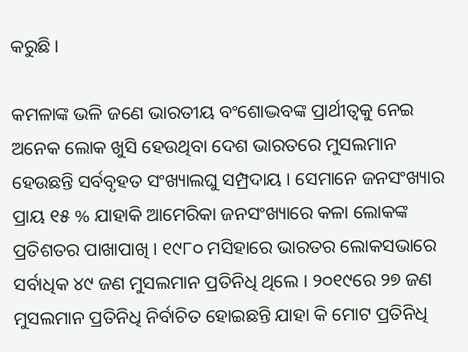କରୁଛି ।

କମଳାଙ୍କ ଭଳି ଜଣେ ଭାରତୀୟ ବଂଶୋଦ୍ଭବଙ୍କ ପ୍ରାର୍ଥୀତ୍ବକୁ ନେଇ ଅନେକ ଲୋକ ଖୁସି ହେଉଥିବା ଦେଶ ଭାରତରେ ମୁସଲମାନ ହେଉଛନ୍ତି ସର୍ବବୃହତ ସଂଖ୍ୟାଲଘୁ ସମ୍ପ୍ରଦାୟ । ସେମାନେ ଜନସଂଖ୍ୟାର ପ୍ରାୟ ୧୫ % ଯାହାକି ଆମେରିକା ଜନସଂଖ୍ୟାରେ କଳା ଲୋକଙ୍କ ପ୍ରତିଶତର ପାଖାପାଖି । ୧୯୮୦ ମସିହାରେ ଭାରତର ଲୋକସଭାରେ ସର୍ବାଧିକ ୪୯ ଜଣ ମୁସଲମାନ ପ୍ରତିନିଧି ଥିଲେ । ୨୦୧୯ରେ ୨୭ ଜଣ ମୁସଲମାନ ପ୍ରତିନିଧି ନିର୍ବାଚିତ ହୋଇଛନ୍ତି ଯାହା କି ମୋଟ ପ୍ରତିନିଧି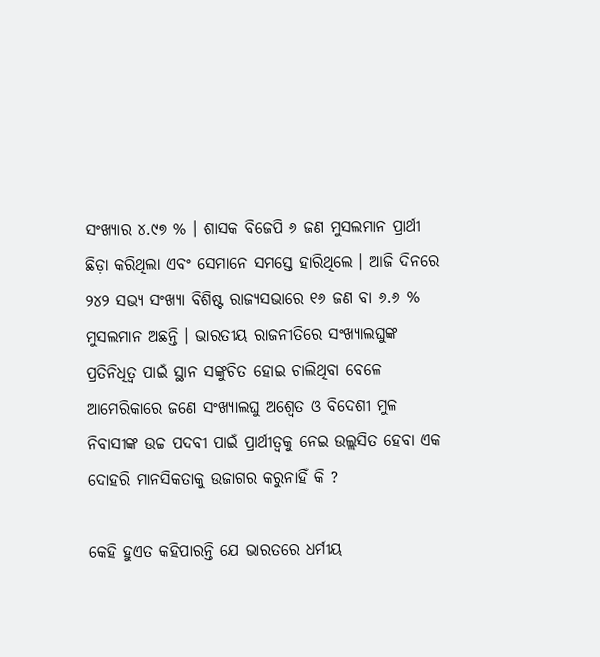ସଂଖ୍ୟାର ୪.୯୭ % । ଶାସକ ବିଜେପି ୬ ଜଣ ମୁସଲମାନ ପ୍ରାର୍ଥୀ ଛିଡ଼ା କରିଥିଲା ଏବଂ ସେମାନେ ସମସ୍ତେ ହାରିଥିଲେ । ଆଜି ଦିନରେ ୨୪୨ ସଭ୍ୟ ସଂଖ୍ୟା ବିଶିଷ୍ଟ ରାଜ୍ୟସଭାରେ ୧୬ ଜଣ ବା ୬.୬ % ମୁସଲମାନ ଅଛନ୍ତି । ଭାରତୀୟ ରାଜନୀତିରେ ସଂଖ୍ୟାଲଘୁଙ୍କ ପ୍ରତିନିଧିତ୍ଵ ପାଇଁ ସ୍ଥାନ ସଙ୍କୁଚିତ ହୋଇ ଚାଲିଥିବା ବେଳେ ଆମେରିକାରେ ଜଣେ ସଂଖ୍ୟାଲଘୁ ଅଶ୍ବେତ ଓ ବିଦେଶୀ ମୁଳ ନିବାସୀଙ୍କ ଉଚ୍ଚ ପଦବୀ ପାଇଁ ପ୍ରାର୍ଥୀତ୍ବକୁ ନେଇ ଉଲ୍ଲସିତ ହେବା ଏକ ଦୋହରି ମାନସିକତାକୁ ଉଜାଗର କରୁନାହିଁ କି ?

କେହି ହୁଏତ କହିପାରନ୍ତି ଯେ ଭାରତରେ ଧର୍ମୀୟ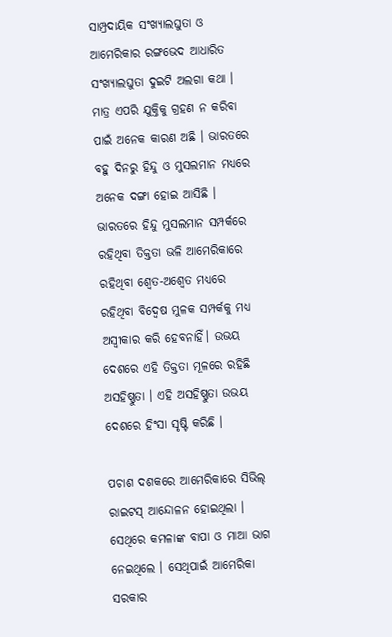ସାମ୍ପ୍ରଦାୟିକ ସଂଖ୍ୟାଲଘୁତା ଓ ଆମେରିକାର ରଙ୍ଗଭେଦ ଆଧାରିତ ସଂଖ୍ୟାଲଘୁତା ଦୁଇଟି ଅଲଗା କଥା । ମାତ୍ର ଏପରି ଯୁକ୍ତିକୁ ଗ୍ରହଣ ନ କରିବା ପାଇଁ ଅନେକ କାରଣ ଅଛି । ଭାରତରେ ବହୁ ଦିନରୁ ହିନ୍ଦୁ ଓ ମୁସଲମାନ ମଧ୍ୟରେ ଅନେକ ଦଙ୍ଗା ହୋଇ ଆସିଛି । ଭାରତରେ ହିନ୍ଦୁ ମୁସଲମାନ ସମ୍ପର୍କରେ ରହିଥିବା ତିକ୍ତତା ଭଳି ଆମେରିକାରେ ରହିଥିବା ଶ୍ବେତ-ଅଶ୍ବେତ ମଧ୍ୟରେ ରହିଥିବା ବିଦ୍ବେଷ ମୁଳକ ସମ୍ପର୍କକୁ ମଧ୍ୟ ଅସ୍ବୀକାର କରି ହେବନାହିଁ। ଉଭୟ ଦେଶରେ ଏହି ତିକ୍ତତା ମୂଳରେ ରହିଛି ଅସହିଷ୍ଣୁତା । ଏହି ଅସହିଷ୍ଣୁତା ଉଭୟ ଦେଶରେ ହିଂସା ସୃଷ୍ଟି କରିଛି ।

ପଚାଶ ଦଶକରେ ଆମେରିକାରେ ସିଭିଲ୍ ରାଇଟସ୍ ଆନ୍ଦୋଳନ ହୋଇଥିଲା । ସେଥିରେ କମଳାଙ୍କ ବାପା ଓ ମାଆ ଭାଗ ନେଇଥିଲେ । ସେଥିପାଇଁ ଆମେରିକା ସରକାର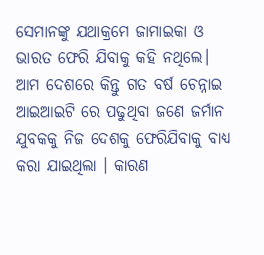ସେମାନଙ୍କୁ ଯଥାକ୍ରମେ ଜାମାଇକା ଓ ଭାରତ ଫେରି ଯିବାକୁ କହି ନଥିଲେ। ଆମ ଦେଶରେ କିନ୍ତୁ ଗତ ବର୍ଷ ଚେନ୍ନାଇ ଆଇଆଇଟି ରେ ପଢୁଥିବା ଜଣେ ଜର୍ମାନ ଯୁବକକୁ ନିଜ ଦେଶକୁ ଫେରିଯିବାକୁ ବାଧ୍ୟ କରା ଯାଇଥିଲା । କାରଣ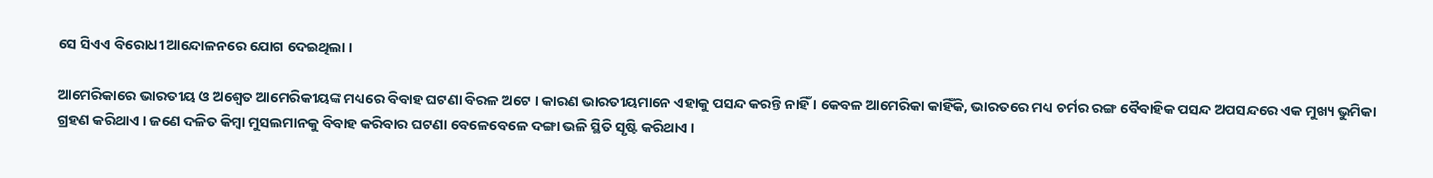ସେ ସିଏଏ ବିରୋଧୀ ଆନ୍ଦୋଳନରେ ଯୋଗ ଦେଇଥିଲା ।

ଆମେରିକାରେ ଭାରତୀୟ ଓ ଅଶ୍ବେତ ଆମେରିକୀୟଙ୍କ ମଧ୍ୟରେ ବିବାହ ଘଟଣା ବିରଳ ଅଟେ । କାରଣ ଭାରତୀୟମାନେ ଏହାକୁ ପସନ୍ଦ କରନ୍ତି ନାହିଁ । କେବଳ ଆମେରିକା କାହିଁକି, ଭାରତରେ ମଧ୍ୟ ଚର୍ମର ରଙ୍ଗ ବୈବାହିକ ପସନ୍ଦ ଅପସନ୍ଦରେ ଏକ ମୁଖ୍ୟ ଭୁମିକା ଗ୍ରହଣ କରିଥାଏ । ଜଣେ ଦଳିତ କିମ୍ବା ମୁସଲମାନକୁ ବିବାହ କରିବାର ଘଟଣା ବେଳେବେଳେ ଦଙ୍ଗା ଭଳି ସ୍ଥିତି ସୃଷ୍ଟି କରିଥାଏ ।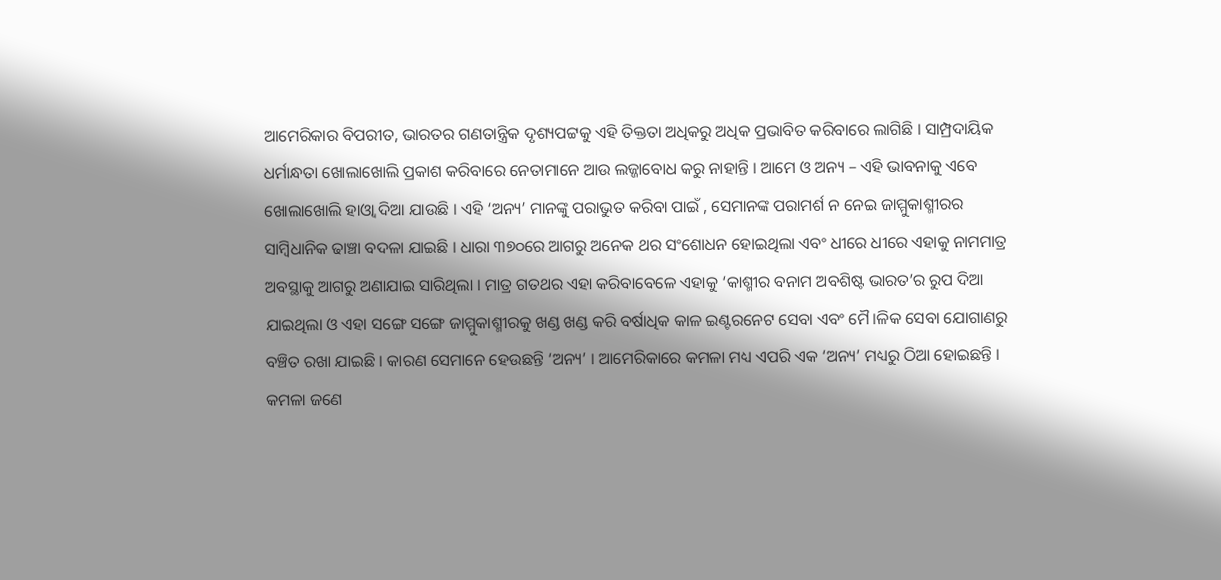ଆମେରିକାର ବିପରୀତ, ଭାରତର ଗଣତାନ୍ତ୍ରିକ ଦୃଶ୍ୟପଟ୍ଟକୁ ଏହି ତିକ୍ତତା ଅଧିକରୁ ଅଧିକ ପ୍ରଭାବିତ କରିବାରେ ଲାଗିଛି । ସାମ୍ପ୍ରଦାୟିକ ଧର୍ମାନ୍ଧତା ଖୋଲାଖୋଲି ପ୍ରକାଶ କରିବାରେ ନେତାମାନେ ଆଉ ଲଜ୍ଜାବୋଧ କରୁ ନାହାନ୍ତି । ଆମେ ଓ ଅନ୍ୟ – ଏହି ଭାବନାକୁ ଏବେ ଖୋଲାଖୋଲି ହାଓ୍ବା ଦିଆ ଯାଉଛି । ଏହି ‘ଅନ୍ୟ’ ମାନଙ୍କୁ ପରାଭୁତ କରିବା ପାଇଁ , ସେମାନଙ୍କ ପରାମର୍ଶ ନ ନେଇ ଜାମ୍ମୁକାଶ୍ମୀରର ସାମ୍ବିଧାନିକ ଢାଞ୍ଚା ବଦଳା ଯାଇଛି । ଧାରା ୩୭୦ରେ ଆଗରୁ ଅନେକ ଥର ସଂଶୋଧନ ହୋଇଥିଲା ଏବଂ ଧୀରେ ଧୀରେ ଏହାକୁ ନାମମାତ୍ର ଅବସ୍ଥାକୁ ଆଗରୁ ଅଣାଯାଇ ସାରିଥିଲା । ମାତ୍ର ଗତଥର ଏହା କରିବାବେଳେ ଏହାକୁ ‘କାଶ୍ମୀର ବନାମ ଅବଶିଷ୍ଟ ଭାରତ’ର ରୁପ ଦିଆ ଯାଇଥିଲା ଓ ଏହା ସଙ୍ଗେ ସଙ୍ଗେ ଜାମ୍ମୁକାଶ୍ମୀରକୁ ଖଣ୍ଡ ଖଣ୍ଡ କରି ବର୍ଷାଧିକ କାଳ ଇଣ୍ଟରନେଟ ସେବା ଏବଂ ମୈ।ଳିକ ସେବା ଯୋଗାଣରୁ ବଞ୍ଚିତ ରଖା ଯାଇଛି । କାରଣ ସେମାନେ ହେଉଛନ୍ତି ‘ଅନ୍ୟ’ । ଆମେରିକାରେ କମଳା ମଧ୍ୟ ଏପରି ଏକ ‘ଅନ୍ୟ’ ମଧ୍ୟରୁ ଠିଆ ହୋଇଛନ୍ତି । କମଳା ଜଣେ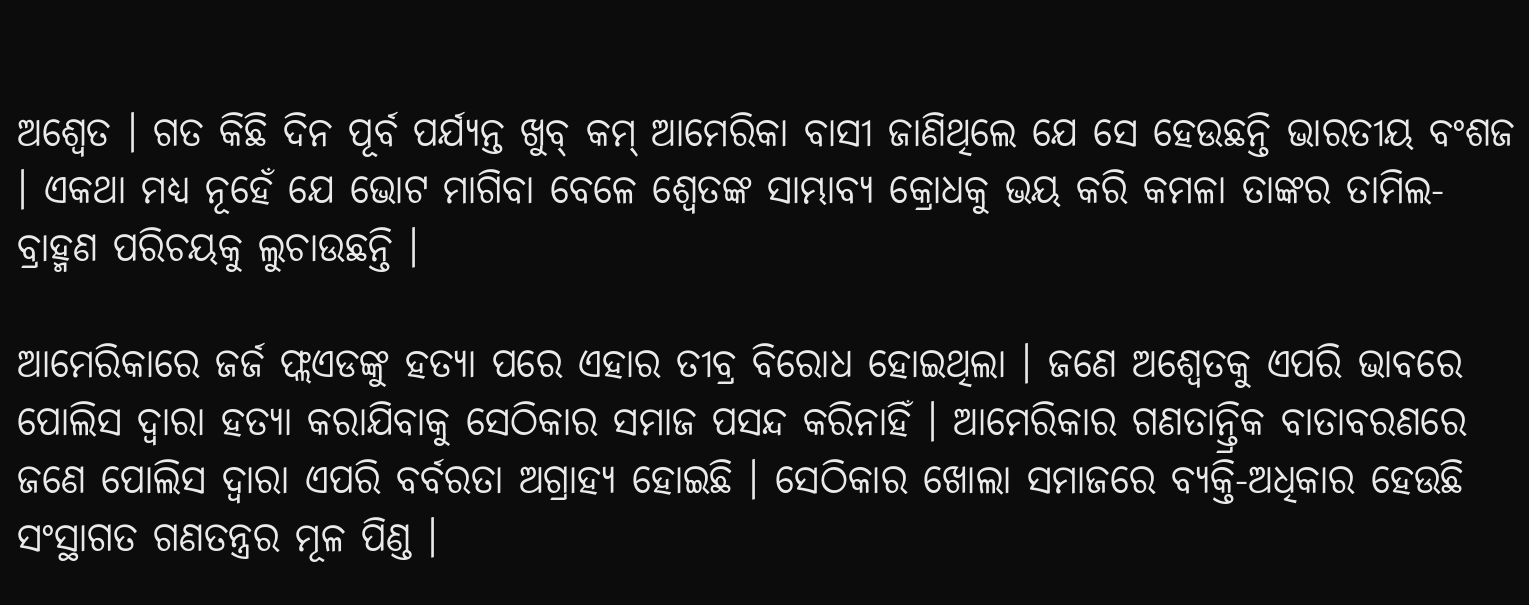ଅଶ୍ବେତ । ଗତ କିଛି ଦିନ ପୂର୍ବ ପର୍ଯ୍ୟନ୍ତ ଖୁବ୍ କମ୍ ଆମେରିକା ବାସୀ ଜାଣିଥିଲେ ଯେ ସେ ହେଉଛନ୍ତି ଭାରତୀୟ ବଂଶଜ । ଏକଥା ମଧ୍ୟ ନୂହେଁ ଯେ ଭୋଟ ମାଗିବା ବେଳେ ଶ୍ବେତଙ୍କ ସାମ୍ଭାବ୍ୟ କ୍ରୋଧକୁ ଭୟ କରି କମଳା ତାଙ୍କର ତାମିଲ-ବ୍ରାହ୍ମଣ ପରିଚୟକୁ ଲୁଚାଉଛନ୍ତି ।

ଆମେରିକାରେ ଜର୍ଜ ଫ୍ଲଏଡଙ୍କୁ ହତ୍ୟା ପରେ ଏହାର ତୀବ୍ର ବିରୋଧ ହୋଇଥିଲା । ଜଣେ ଅଶ୍ବେତକୁ ଏପରି ଭାବରେ ପୋଲିସ ଦ୍ବାରା ହତ୍ୟା କରାଯିବାକୁ ସେଠିକାର ସମାଜ ପସନ୍ଦ କରିନାହିଁ । ଆମେରିକାର ଗଣତାନ୍ତ୍ରିକ ବାତାବରଣରେ ଜଣେ ପୋଲିସ ଦ୍ବାରା ଏପରି ବର୍ବରତା ଅଗ୍ରାହ୍ୟ ହୋଇଛି । ସେଠିକାର ଖୋଲା ସମାଜରେ ବ୍ୟକ୍ତି-ଅଧିକାର ହେଉଛି ସଂସ୍ଥାଗତ ଗଣତନ୍ତ୍ରର ମୂଳ ପିଣ୍ଡ ।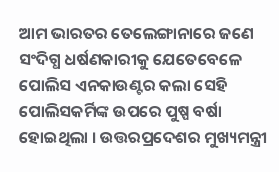ଆମ ଭାରତର ତେଲେଙ୍ଗାନାରେ ଜଣେ ସଂଦିଗ୍ଧ ଧର୍ଷଣକାରୀକୁ ଯେତେବେଳେ ପୋଲିସ ଏନକାଉଣ୍ଟର କଲା ସେହି ପୋଲିସକର୍ମିଙ୍କ ଉପରେ ପୁଷ୍ପ ବର୍ଷା ହୋଇଥିଲା । ଉତ୍ତରପ୍ରଦେଶର ମୁଖ୍ୟମନ୍ତ୍ରୀ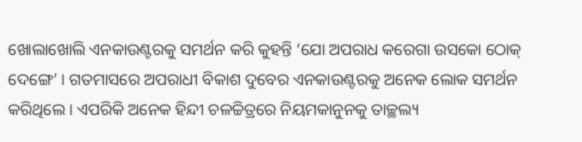ଖୋଲାଖୋଲି ଏନକାଉଣ୍ଟରକୁ ସମର୍ଥନ କରି କୁହନ୍ତି ‘ଯୋ ଅପରାଧ କରେଗା ଉସକୋ ଠୋକ୍ ଦେଙ୍ଗେ’ । ଗତମାସରେ ଅପରାଧୀ ବିକାଶ ଦୁବେର ଏନକାଉଣ୍ଟରକୁ ଅନେକ ଲୋକ ସମର୍ଥନ କରିଥିଲେ । ଏପରିକି ଅନେକ ହିନ୍ଦୀ ଚଳଚ୍ଚିତ୍ରରେ ନିୟମକାନୁନକୁ ତାଚ୍ଛଲ୍ୟ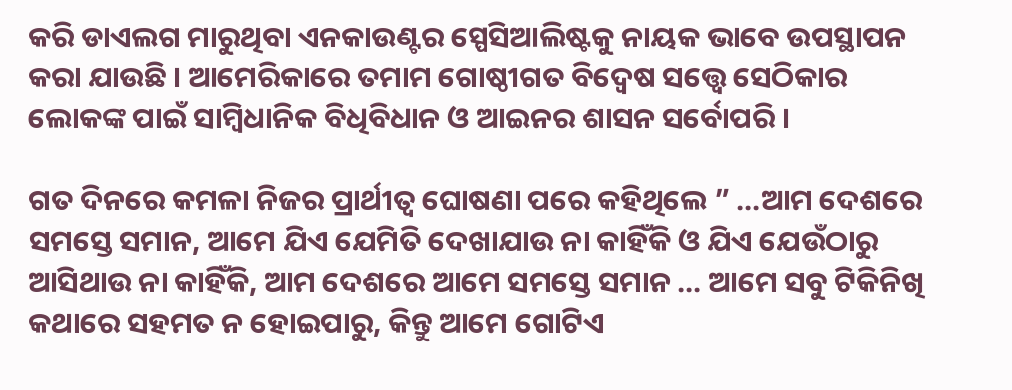କରି ଡାଏଲଗ ମାରୁଥିବା ଏନକାଉଣ୍ଟର ସ୍ପେସିଆଲିଷ୍ଟକୁ ନାୟକ ଭାବେ ଉପସ୍ଥାପନ କରା ଯାଉଛି । ଆମେରିକାରେ ତମାମ ଗୋଷ୍ଠୀଗତ ବିଦ୍ୱେଷ ସତ୍ତ୍ୱେ ସେଠିକାର ଲୋକଙ୍କ ପାଇଁ ସାମ୍ବିଧାନିକ ବିଧିବିଧାନ ଓ ଆଇନର ଶାସନ ସର୍ବୋପରି ।

ଗତ ଦିନରେ କମଳା ନିଜର ପ୍ରାର୍ଥୀତ୍ବ ଘୋଷଣା ପରେ କହିଥିଲେ ” …ଆମ ଦେଶରେ ସମସ୍ତେ ସମାନ, ଆମେ ଯିଏ ଯେମିତି ଦେଖାଯାଉ ନା କାହିଁକି ଓ ଯିଏ ଯେଉଁଠାରୁ ଆସିଥାଉ ନା କାହିଁକି, ଆମ ଦେଶରେ ଆମେ ସମସ୍ତେ ସମାନ … ଆମେ ସବୁ ଟିକିନିଖି କଥାରେ ସହମତ ନ ହୋଇପାରୁ, କିନ୍ତୁ ଆମେ ଗୋଟିଏ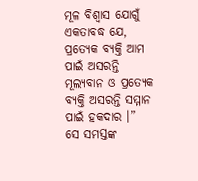ମୂଳ ବିଶ୍ବାସ ଯୋଗୁଁ ଏକତାବଦ୍ଧ ଯେ, ପ୍ରତ୍ୟେକ ବ୍ୟକ୍ତି ଆମ ପାଇଁ ଅସରନ୍ତି ମୂଲ୍ୟବାନ ଓ ପ୍ରତ୍ୟେକ ବ୍ୟକ୍ତି ଅସରନ୍ତି ସମ୍ମାନ ପାଇଁ ହକଦାର ।”
ସେ ସମସ୍ତଙ୍କ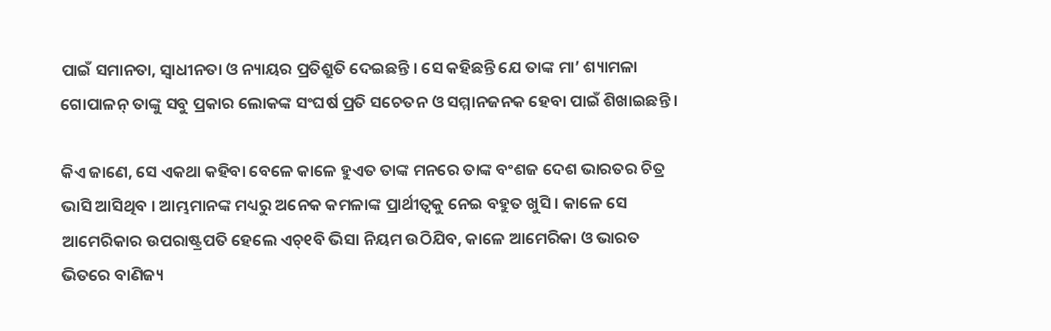ପାଇଁ ସମାନତା, ସ୍ବାଧୀନତା ଓ ନ୍ୟାୟର ପ୍ରତିଶ୍ରୁତି ଦେଇଛନ୍ତି । ସେ କହିଛନ୍ତି ଯେ ତାଙ୍କ ମା’ ଶ୍ୟାମଳା ଗୋପାଳନ୍ ତାଙ୍କୁ ସବୁ ପ୍ରକାର ଲୋକଙ୍କ ସଂଘର୍ଷ ପ୍ରତି ସଚେତନ ଓ ସମ୍ମାନଜନକ ହେବା ପାଇଁ ଶିଖାଇଛନ୍ତି ।

କିଏ ଜାଣେ, ସେ ଏକଥା କହିବା ବେଳେ କାଳେ ହୁଏତ ତାଙ୍କ ମନରେ ତାଙ୍କ ବଂଶଜ ଦେଶ ଭାରତର ଚିତ୍ର ଭାସି ଆସିଥିବ । ଆମ୍ଭମାନଙ୍କ ମଧ୍ୟରୁ ଅନେକ କମଳାଙ୍କ ପ୍ରାର୍ଥୀତ୍ବକୁ ନେଇ ବହୁତ ଖୁସି । କାଳେ ସେ ଆମେରିକାର ଉପରାଷ୍ଟ୍ରପତି ହେଲେ ଏଚ୍୧ବି ଭିସା ନିୟମ ଉଠିଯିବ, କାଳେ ଆମେରିକା ଓ ଭାରତ ଭିତରେ ବାଣିଜ୍ୟ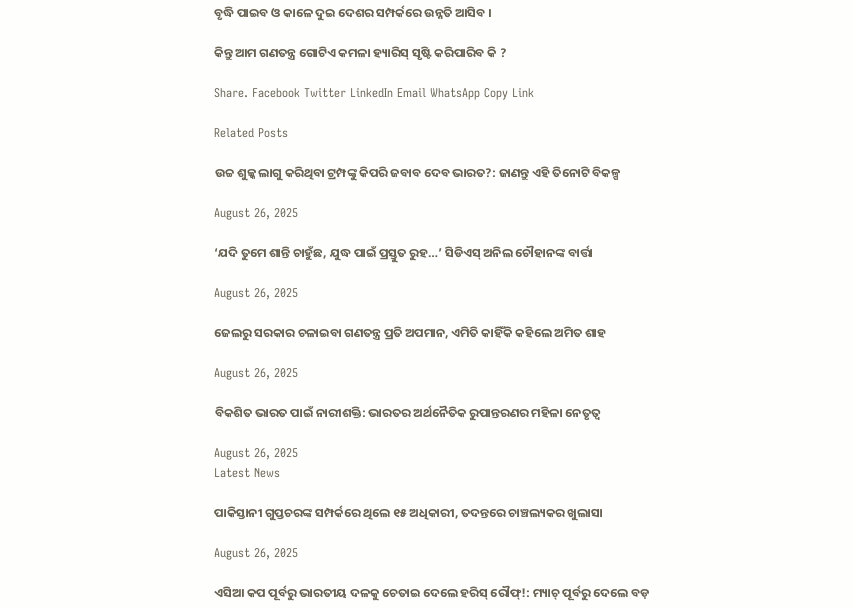ବୃଦ୍ଧି ପାଇବ ଓ କାଳେ ଦୁଇ ଦେଶର ସମ୍ପର୍କରେ ଉନ୍ନତି ଆସିବ ।

କିନ୍ତୁ ଆମ ଗଣତନ୍ତ୍ର ଗୋଟିଏ କମଳା ହ୍ୟାରିସ୍ ସୃଷ୍ଟି କରିପାରିବ କି ?

Share. Facebook Twitter LinkedIn Email WhatsApp Copy Link

Related Posts

ଉଚ୍ଚ ଶୁଳ୍କ ଲାଗୁ କରିଥିବା ଟ୍ରମ୍ପଙ୍କୁ କିପରି ଜବାବ ଦେବ ଭାରତ?: ଜାଣନ୍ତୁ ଏହି ତିନୋଟି ବିକଳ୍ପ

August 26, 2025

‘ଯଦି ତୁମେ ଶାନ୍ତି ଚାହୁଁଛ, ଯୁଦ୍ଧ ପାଇଁ ପ୍ରସ୍ତୁତ ରୁହ…’ ସିଡିଏସ୍ ଅନିଲ ଚୌହାନଙ୍କ ବାର୍ତ୍ତା

August 26, 2025

ଜେଲରୁ ସରକାର ଚଳାଇବା ଗଣତନ୍ତ୍ର ପ୍ରତି ଅପମାନ, ଏମିତି କାହିଁକି କହିଲେ ଅମିତ ଶାହ

August 26, 2025

ବିକଶିତ ଭାରତ ପାଇଁ ନାରୀଶକ୍ତି: ଭାରତର ଅର୍ଥନୈତିକ ରୁପାନ୍ତରଣର ମହିଳା ନେତୃତ୍ବ

August 26, 2025
Latest News

ପାକିସ୍ତାନୀ ଗୁପ୍ତଚରଙ୍କ ସମ୍ପର୍କରେ ଥିଲେ ୧୫ ଅଧିକାରୀ, ତଦନ୍ତରେ ଚାଞ୍ଚଲ୍ୟକର ଖୁଲାସା

August 26, 2025

ଏସିଆ କପ ପୂର୍ବରୁ ଭାରତୀୟ ଦଳକୁ ଚେତାଇ ଦେଲେ ହରିସ୍ ରୌଫ୍!: ମ୍ୟାଚ୍ ପୂର୍ବରୁ ଦେଲେ ବଡ଼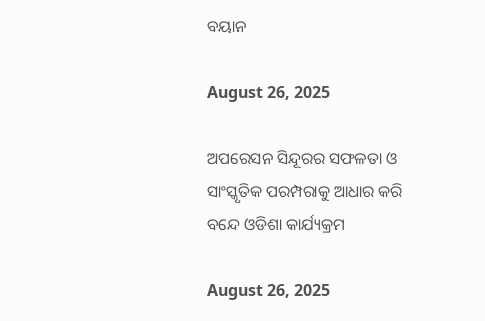ବୟାନ

August 26, 2025

ଅପରେସନ ସିନ୍ଦୂରର ସଫଳତା ଓ ସାଂସ୍କୃତିକ ପରମ୍ପରାକୁ ଆଧାର କରି ବନ୍ଦେ ଓଡିଶା କାର୍ଯ୍ୟକ୍ରମ

August 26, 2025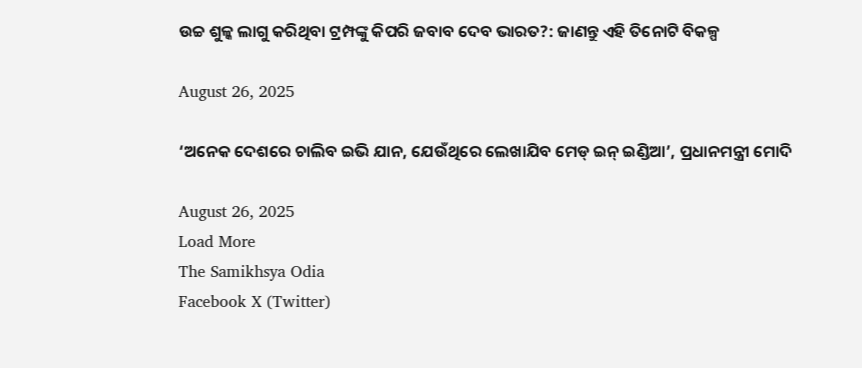ଉଚ୍ଚ ଶୁଳ୍କ ଲାଗୁ କରିଥିବା ଟ୍ରମ୍ପଙ୍କୁ କିପରି ଜବାବ ଦେବ ଭାରତ?: ଜାଣନ୍ତୁ ଏହି ତିନୋଟି ବିକଳ୍ପ

August 26, 2025

‘ଅନେକ ଦେଶରେ ଚାଲିବ ଇଭି ଯାନ, ଯେଉଁଥିରେ ଲେଖାଯିବ ମେଡ୍ ଇନ୍ ଇଣ୍ଡିଆ’, ପ୍ରଧାନମନ୍ତ୍ରୀ ମୋଦି

August 26, 2025
Load More
The Samikhsya Odia
Facebook X (Twitter)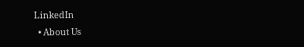LinkedIn
  • About Us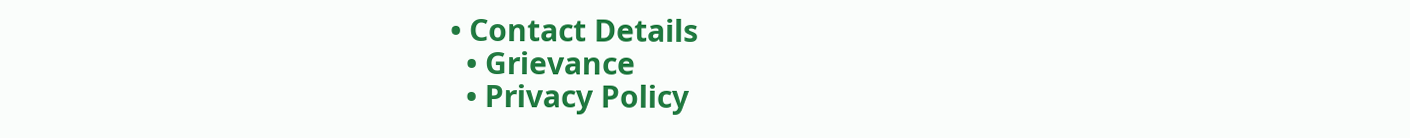• Contact Details
  • Grievance
  • Privacy Policy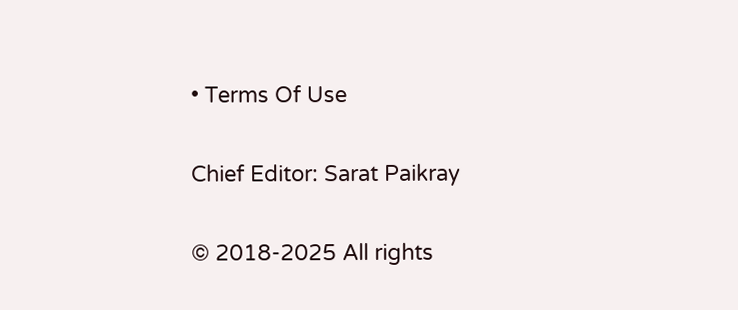• Terms Of Use

Chief Editor: Sarat Paikray

© 2018-2025 All rights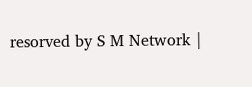resorved by S M Network |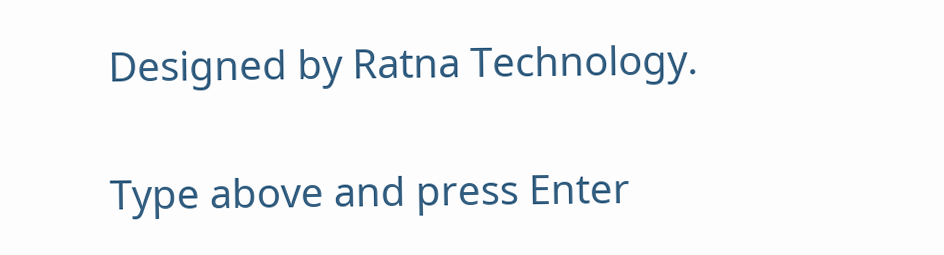Designed by Ratna Technology.

Type above and press Enter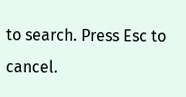to search. Press Esc to cancel.